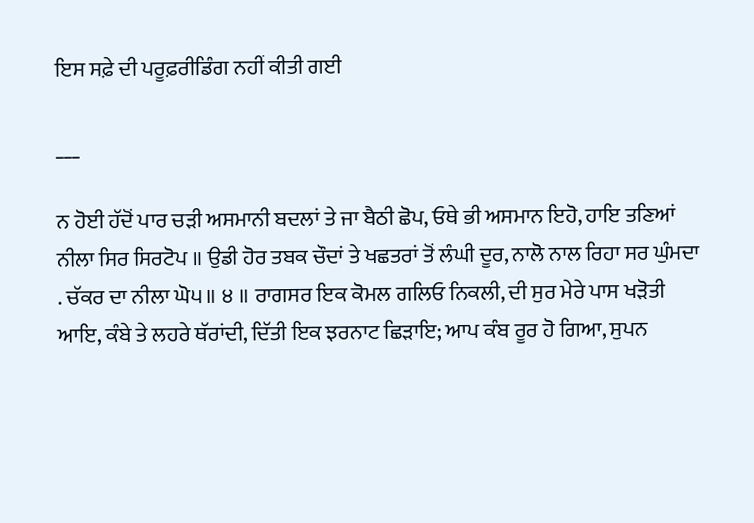ਇਸ ਸਫ਼ੇ ਦੀ ਪਰੂਫ਼ਰੀਡਿੰਗ ਨਹੀਂ ਕੀਤੀ ਗਈ

___

ਨ ਹੋਈ ਹੱਦੋਂ ਪਾਰ ਚੜੀ ਅਸਮਾਨੀ ਬਦਲਾਂ ਤੇ ਜਾ ਬੈਠੀ ਛੋਪ, ਓਥੇ ਭੀ ਅਸਮਾਨ ਇਹੋ, ਹਾਇ ਤਣਿਆਂ ਨੀਲਾ ਸਿਰ ਸਿਰਟੋਪ ॥ ਉਡੀ ਹੋਰ ਤਬਕ ਚੌਦਾਂ ਤੇ ਖਛਤਰਾਂ ਤੋਂ ਲੰਘੀ ਦੂਰ, ਨਾਲੋ ਨਾਲ ਰਿਹਾ ਸਰ ਘੁੰਮਦਾ . ਚੱਕਰ ਦਾ ਨੀਲਾ ਘੋ੫॥ ੪ ॥ ਰਾਗਸਰ ਇਕ ਕੋਮਲ ਗਲਿਓ ਨਿਕਲੀ, ਦੀ ਸੁਰ ਮੇਰੇ ਪਾਸ ਖੜੋਤੀ ਆਇ, ਕੰਬੇ ਤੇ ਲਹਰੇ ਥੱਰਾਂਦੀ, ਦਿੱਤੀ ਇਕ ਝਰਨਾਟ ਛਿੜਾਇ; ਆਪ ਕੰਬ ਰੂਰ ਹੋ ਗਿਆ, ਸੁਪਨ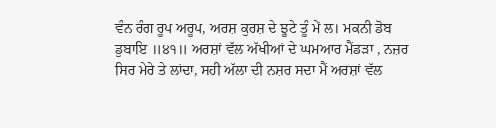ਵੰਨ ਰੰਗ ਰੂਪ ਅਰੂਪ, ਅਰਸ਼ ਕੁਰਸ਼ ਦੇ ਝੂਟੇ ਤੂੰ ਮੇਂ ਲ। ਮਕਨੀ ਡੋਬ ਡੁਬਾਇ ॥੪੧॥ ਅਰਸ਼ਾਂ ਵੱਲ ਅੱਖੀਆਂ ਦੇ ਘਮਆਰ ਮੈਂਡੜਾ , ਨਜ਼ਰ ਸਿਰ ਮੇਰੇ ਤੇ ਲਾਂਦਾ, ਸਹੀ ਅੱਲਾ ਦੀ ਨਸ਼ਰ ਸਦਾ ਮੈਂ ਅਰਸ਼ਾਂ ਵੱਲ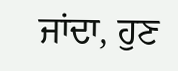ਜਾਂਦਾ, ਹੁਣ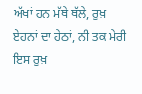ਅੱਖਾਂ ਹਨ ਮੱਥੇ ਥੱਲੇ, ਰੁਖ਼ ਏਹਨਾਂ ਦਾ ਹੇਠਾਂ, ਨੀ ਤਕ ਮੇਰੀ ਇਸ ਰੁਖ਼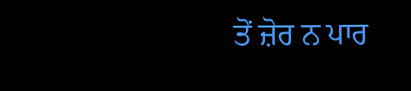ਤੋਂ ਜ਼ੋਰ ਨ ਪਾਰ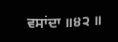ਵਸਾਂਦਾ ॥੪੨ ॥